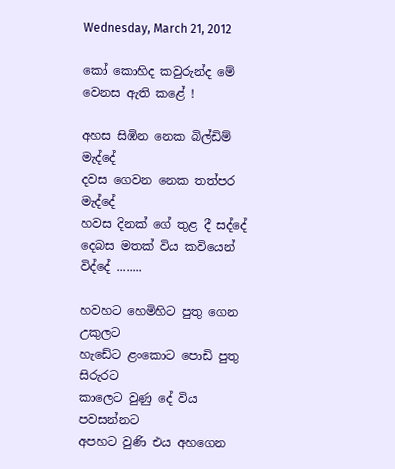Wednesday, March 21, 2012

කෝ කොහිද කවුරුන්ද මේ වෙනස ඇති කළේ !

අහස සිඹින නෙක බිල්ඩිම් මැද්දේ
දවස ගෙවන නෙක තත්පර මැද්දේ
හවස දිනක් ගේ තුළ දී සද්දේ
දෙබස මතක් විය කවියෙන් විද්දේ ........

හවහට හෙමිහිට පුතු ගෙන උකුලට
හැඩේට ළංකොට පොඩි පුතු සිරුරට
කාලෙට වුණු දේ විය පවසන්නට
අපහට වුණි එය අහගෙන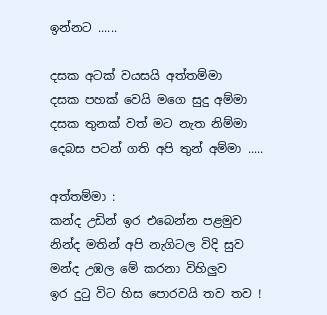ඉන්නට ......

දසක අටක් වයසයි අත්තම්මා
දසක පහක් වෙයි මගෙ සුදු අම්මා
දසක තුනක් වත් මට නැත නිම්මා
දෙබස පටන් ගති අපි තුන් අම්මා .....

අත්තම්මා :
කන්ද උඩින් ඉර එබෙන්න පළමුව
නින්ද මතින් අපි නැගිටල විදි සුව
මන්ද උඹල මේ කරනා විහිලුව
ඉර දු‍ටු විට හිස පොරවයි තව තව !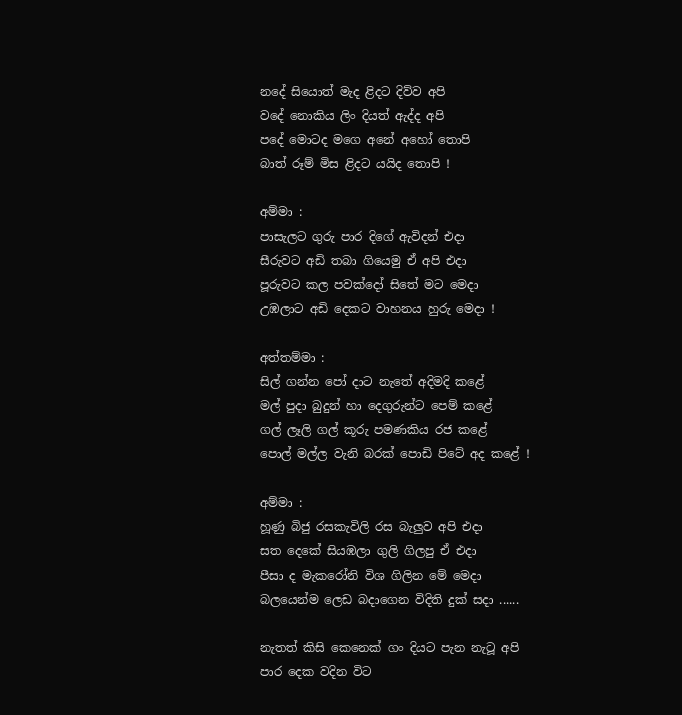නදේ සියොත් මැද ළිදට දිව්ව අපි
වදේ නොකිය ලිං දියත් ඇද්ද අපි
පදේ මොටද මගෙ අනේ අහෝ තොපි
බාත් රූම් මිස ළිදට යයිද තොපි !

අම්මා :
පාසැලට ගුරු පාර දිගේ ඇවිදන් එදා
සීරුවට අඩි තබා ගියෙමු ඒ අපි එදා
පූරුවට කල පවක්දෝ සිතේ මට මෙදා
උඹලාට අඩි දෙකට වාහනය හුරු මෙදා !

අත්තම්මා :
සිල් ගන්න පෝ දාට නැතේ අදිමදි කළේ
මල් පුදා බුදුන් හා දෙගුරුන්ට පෙම් කළේ
ගල් ලෑලි ගල් කූරු පමණකිය රජ කළේ
පොල් මල්ල වැනි බරක් පොඩි පිටේ අද කළේ !

අම්මා :
හූණු බිජු රසකැවිලි රස බැලුව අපි එදා
සත දෙකේ සියඹලා ගුලි ගිලපු ඒ එදා
පීසා ද මැකරෝනි විශ ගිලින මේ මෙදා
බලයෙන්ම ලෙඩ බදාගෙන විදිති දුක් සදා ......

නැතත් කිසි කෙනෙක් ගං දියට පැන නැටූ අපි
පාර දෙක වදින විට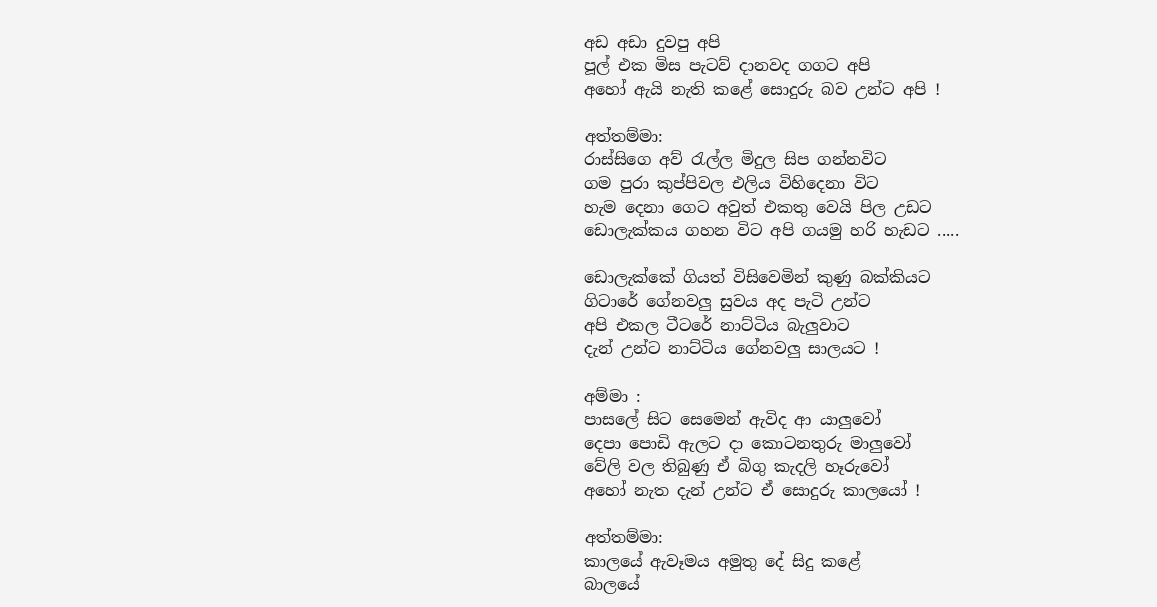අඩ අඩා දුවපු අපි
පූල් එක මිස පැටව් දානවද ගගට අපි
අහෝ ඇයි නැති කළේ සොදුරු බව උන්ට අපි !

අත්තම්මා:
රාස්සිගෙ අව් ‍රැල්ල මිදුල සිප ගන්නවිට
ගම පුරා කුප්පිවල එලිය විහිදෙනා විට
හැම දෙනා ගෙට අවුත් එකතු වෙයි පිල උඩට
ඩොලැක්කය ගහන විට අපි ගයමු හරි හැඩට .....

ඩොලැක්කේ ගියත් විසිවෙමින් කුණු බක්කියට
ගිටාරේ ගේනවලු සුවය අද පැටි උන්ට
අපි එකල ටීටරේ නාට්ටිය බැලුවාට
දැන් උන්ට නාට්ටිය ගේනවලු සාලයට !

අම්මා :
පාසලේ සිට සෙමෙන් ඇවිද ආ යාලුවෝ
දෙපා පොඩි ඇලට දා කොටනතුරු මාලුවෝ
වේලි වල තිබුණු ඒ බිගු කැදලි හෑරුවෝ
අහෝ නැත දැන් උන්ට ඒ සොදුරු කාලයෝ !

අත්තම්මා:
කාලයේ ඇවෑමය අමුතු දේ සිදු කළේ
බාලයේ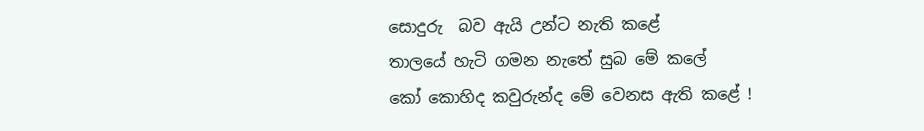සොදුරු  බව ඇයි උන්ට නැති කළේ
තාලයේ හැටි ගමන නැතේ සුබ මේ කලේ
කෝ කොහිද කවුරුන්ද මේ වෙනස ඇති කළේ !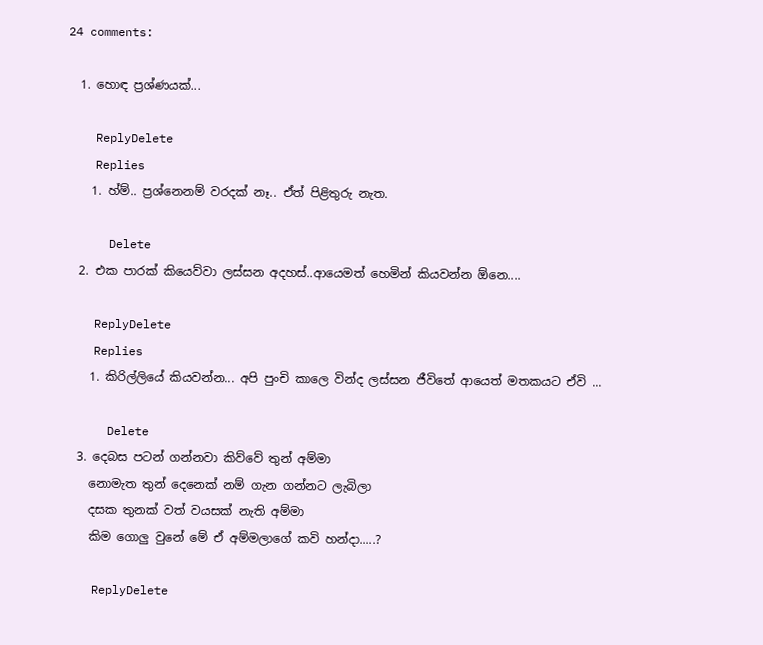24 comments:

  1. හොඳ ප්‍රශ්ණයක්...

    ReplyDelete
    Replies
    1. හ්ම්.. ප්‍රශ්නෙනම් වරදක් නෑ.. ඒත් පිළිතුරු නැත.

      Delete
  2. එක පාරක් කියෙව්වා ලස්සන අදහස්..ආයෙමත් හෙමින් කියවන්න ඕනෙ....

    ReplyDelete
    Replies
    1. කිරිල්ලියේ කියවන්න... අපි පුංචි කාලෙ වින්ද ලස්සන ජීවිතේ ආයෙත් මතකයට ඒවි ...

      Delete
  3. දෙබස පටන් ගන්නවා කිව්වේ තුන් අම්මා
    නොමැත තුන් දෙනෙක් නම් ගැන ගන්නට ලැබිලා
    දසක තුනක් වත් වයසක් නැති අම්මා
    කිම ගොලු වුනේ මේ ඒ අම්මලාගේ කවි හන්දා.....?

    ReplyDelete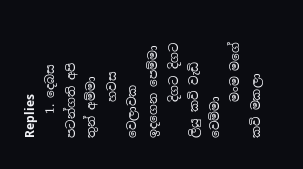Replies
    1. දෙබස පටන්ගති අපි තුන් අම්මා
      හවස වෙලාවක ඉදගෙන පෙම්මා
      දිගට දිගට ලියු කවි වැඩි වෙම්මා
      මංම මගේ කවි මකලා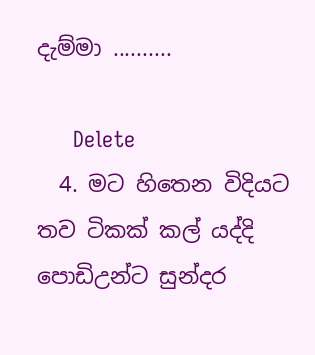දැම්මා ..........

      Delete
  4. මට හිතෙන විදියට තව ටිකක් කල් යද්දි පොඩිඋන්ට සුන්දර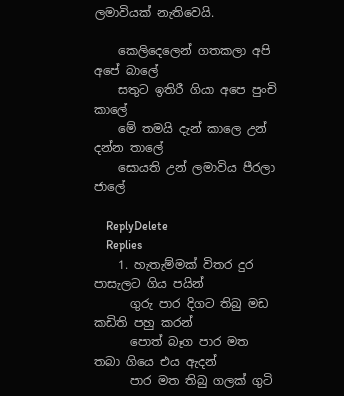ලමාවියක් නැතිවෙයි.

    කෙලිදෙලෙන් ගතකලා අපි අපේ බාලේ
    සතුට ඉතිරී ගියා අපෙ පුංචි කාලේ
    මේ තමයි දැන් කාලෙ උන් දන්න තාලේ
    සොයති උන් ලමාවිය පීරලා ජාලේ

    ReplyDelete
    Replies
    1. හැතැම්මක් විතර දුර පාසැලට ගිය පයින්
      ගුරු පාර දිගට තිබු මඩ කඩිති පහු කරන්
      පොත් බෑග පාර මත තබා ගියෙ එය ඇදන්
      පාර මත තිබු ගලක් ගුටි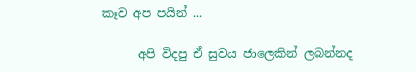කෑව අප පයින් ...

      අපි විදපු ඒ සුවය ජාලෙකින් ලබන්නද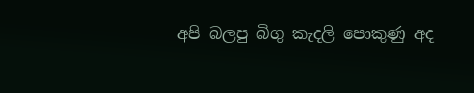අපි බලපු බිගු කැදලි පොකුණු අද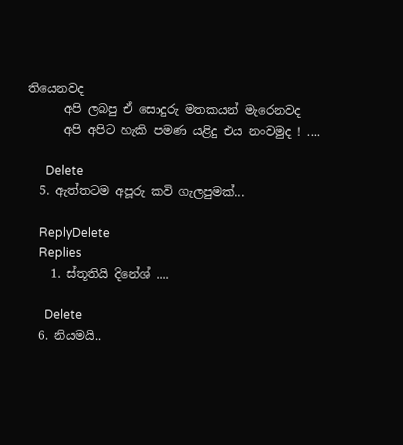තියෙනවද
      අපි ලබපු ඒ සොදුරු මතකයන් මැරෙනවද
      අපි අපිට හැකි පමණ යළිදු එය නංවමුද ! ....

      Delete
  5. ඇත්තටම අපූරු කවි ගැලපුමක්...

    ReplyDelete
    Replies
    1. ස්තූතියි දිනේශ් ....

      Delete
  6. නියමයි..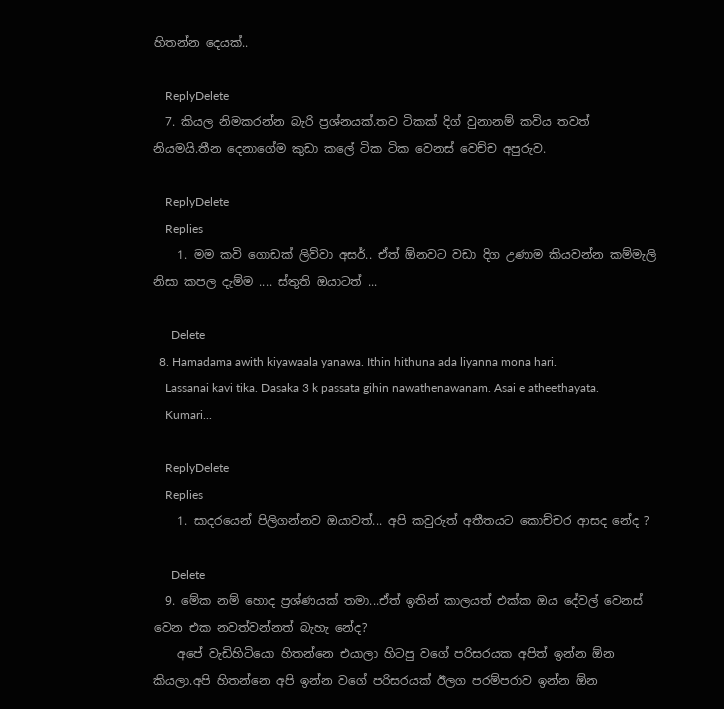හිතන්න දෙයක්..

    ReplyDelete
  7. කියල නිමකරන්න බැරි ප්‍රශ්නයක්.තව ටිකක් දිග් වුනානම් කවිය තවත් නියමයි.තීන දෙනාගේම කුඩා කලේ ටික ටික වෙනස් වෙච්ච අපුරුව.

    ReplyDelete
    Replies
    1. මම කවි ගොඩක් ලිව්වා අසර්.. ඒත් ඕනවට වඩා දිග උණාම කියවන්න කම්මැලි නිසා කපල දැම්ම .... ස්තුති ඔයාටත් ...

      Delete
  8. Hamadama awith kiyawaala yanawa. Ithin hithuna ada liyanna mona hari.
    Lassanai kavi tika. Dasaka 3 k passata gihin nawathenawanam. Asai e atheethayata.
    Kumari...

    ReplyDelete
    Replies
    1. සාදරයෙන් පිලිගන්නව ඔයාවත්... අපි කවුරුත් අතීතයට කොච්චර ආසද නේද ?

      Delete
  9. මේක නම් හොද ප්‍රශ්ණයක් තමා...ඒත් ඉතින් කාලයත් එක්ක ඔය දේවල් වෙනස් වෙන එක නවත්වන්නත් බැහැ නේද?
    අපේ වැඩිහිටියො හිතන්නෙ එයාලා හිටපු වගේ පරිසරයක අපිත් ඉන්න ඕන කියලා.අපි හිතන්නෙ අපි ඉන්න වගේ පරිසරයක් ඊලග පරම්පරාව ඉන්න ඕන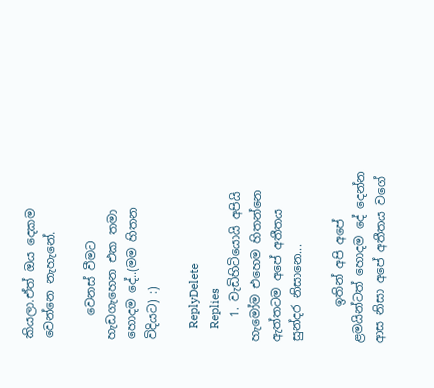කියලා.ඒත් ඔය දෙකම වෙන්නෙ නැහැනේ.

    වෙනස් වීමට හැඩගැහෙන එක තමා හොදම දේ..(මම හිතන විදියට) :)

    ReplyDelete
    Replies
    1. වැඩිහිටියොයි අපියි හැමෝම එහෙම හිතන්නෙ ඇත්තටම අපේ අතීතය සුන්දර නිසානෙ...

      ඉතින් අපි අපේ ළමයින්ටත් හොදම දේ දෙන්න ආස නිසා අපේ අතීතය වගේ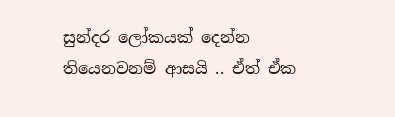සුන්දර ලෝකයක් දෙන්න තියෙනවනම් ආසයි .. ඒත් ඒක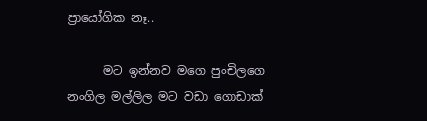ප්‍රායෝගික නෑ..

      මට ඉන්නව මගෙ පුංචිලගෙ නංගිල මල්ලිල මට වඩා ගොඩාක්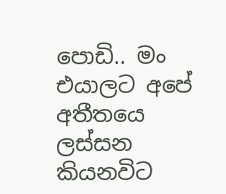පොඩි.. මං එයාලට අපේ අතීතයෙ ලස්සන කියනවිට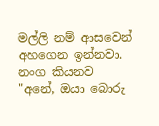මල්ලි නම් ආසවෙන් අහගෙන ඉන්නවා. නංග කියනව "අනේ, ඔයා බොරු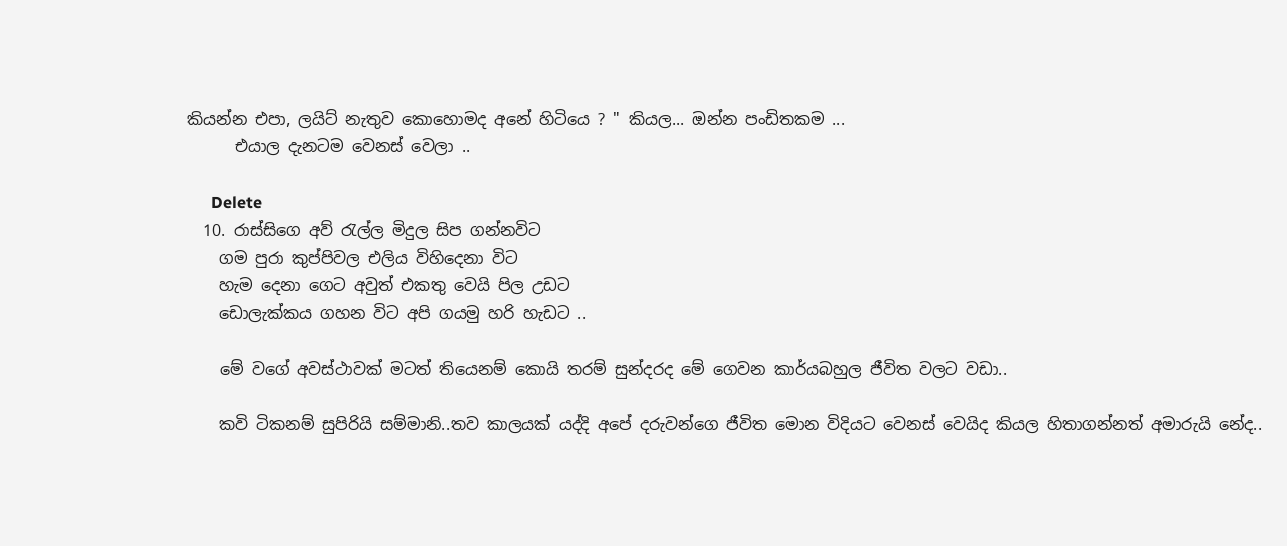කියන්න එපා, ලයිට් නැතුව කොහොමද අනේ හිටියෙ ? " කියල... ඔන්න පංඩිතකම ...
      එයාල දැනටම වෙනස් වෙලා ..

      Delete
  10. රාස්සිගෙ අව් ‍රැල්ල මිදුල සිප ගන්නවිට
    ගම පුරා කුප්පිවල එලිය විහිදෙනා විට
    හැම දෙනා ගෙට අවුත් එකතු වෙයි පිල උඩට
    ඩොලැක්කය ගහන විට අපි ගයමු හරි හැඩට ..

    මේ වගේ අවස්ථාවක් මටත් තියෙනම් කොයි තරම් සුන්දරද මේ ගෙවන කාර්යබහුල ජීවිත වලට වඩා..

    කවි ටිකනම් සුපිරියි සම්මානි..තව කාලයක් යද්දි අපේ දරුවන්ගෙ ජීවිත මොන විදියට වෙනස් වෙයිද කියල හිතාගන්නත් අමාරුයි නේද..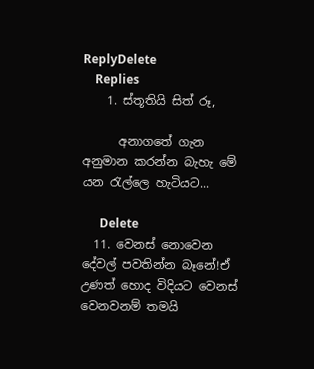ReplyDelete
    Replies
    1. ස්තූතියි සිත් රූ,

      අනාගතේ ගැන අනුමාන කරන්න බැහැ මේ යන ‍රැල්ලෙ හැටියට...

      Delete
  11. වෙනස් නොවෙන දේවල් පවතින්න බෑනේ!ඒ උණත් හොද විදියට වෙනස් වෙනවනම් තමයි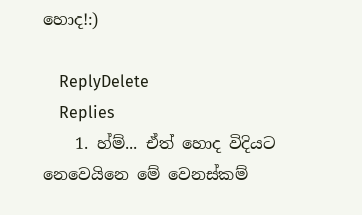හොද!:)

    ReplyDelete
    Replies
    1. හ්ම්... ඒත් හොද විදියට නෙවෙයිනෙ මේ වෙනස්කම්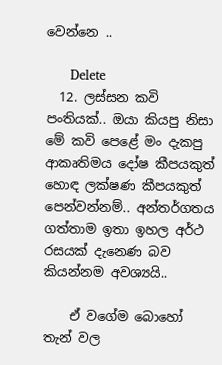වෙන්නෙ ..

      Delete
  12. ලස්සන කවි පංතියක්.. ඔයා කියපු නිසා මේ කවි පෙළේ මං දැකපු ආකෘතිමය දෝෂ කීපයකුත් හොඳ ලක්ෂණ කීපයකුත් පෙන්වන්නම්.. අන්තර්ගතය ගත්තාම ඉතා ඉහල අර්ථ රසයක් දැනෙණ බව කියන්නම අවශ්‍යයි..

    ඒ වගේම බොහෝ තැන් වල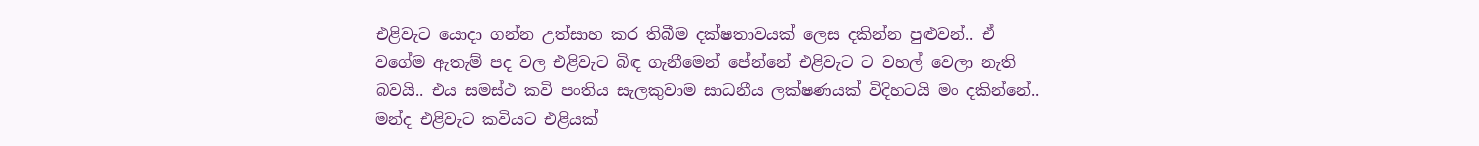එළිවැට යොදා ගන්න උත්සාහ කර තිබීම දක්ෂතාවයක් ලෙස දකින්න පුළුවන්.. ඒ වගේම ඇතැම් පද වල එළිවැට බිඳ ගැනීමෙන් පේන්නේ එළිවැට ට වහල් වෙලා නැති බවයි.. එය සමස්ථ කවි පංතිය සැලකුවාම සාධනීය ලක්ෂණයක් විදිහටයි මං දකින්නේ.. මන්ද එළිවැට කවියට එළියක්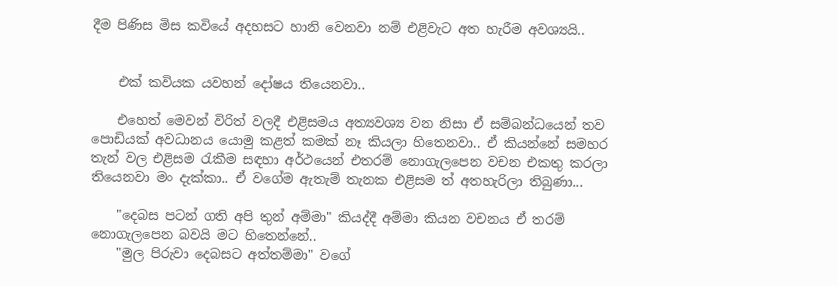දීම පිණිස මිස කවියේ අදහසට හානි වෙනවා නම් එළිවැට අත හැරීම අවශ්‍යයි..


    එක් කවියක යවහන් දෝෂය තියෙනවා..

    එහෙත් මෙවන් විරිත් වලදී එළිසමය අත්‍යවශ්‍ය වන නිසා ඒ සම්බන්ධයෙන් තව පොඩියක් අවධානය යොමු කළත් කමක් නෑ කියලා හිතෙනවා.. ඒ කියන්නේ සමහර තැන් වල එළිසම රැකීම සඳහා අර්ථයෙන් එතරම් නොගැලපෙන වචන එකතු කරලා තියෙනවා මං දැක්කා.. ඒ වගේම ඇතැම් තැනක එළිසම ත් අතහැරිලා තිබුණා...

    "දෙබස පටන් ගති අපි තුන් අම්මා" කියද්දී අම්මා කියන වචනය ඒ තරම් නොගැලපෙන බවයි මට හිතෙන්නේ..
    "මුල පිරුවා දෙබසට අත්තම්මා" වගේ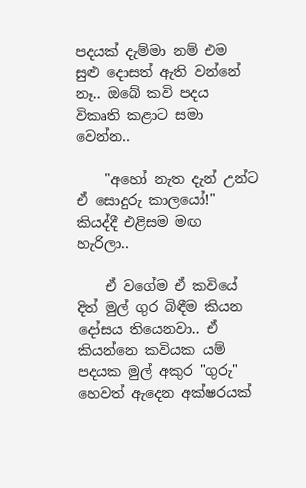පදයක් දැම්මා නම් එම සුළු දොසත් ඇති වන්නේ නෑ.. ඔබේ කවි පදය විකෘති කළාට සමා වෙන්න..

    "අහෝ නැත දැන් උන්ට ඒ සොදුරු කාලයෝ!" කියද්දී එළිසම මඟ හැරිලා..

    ඒ වගේම ඒ කවියේ දිත් මුල් ගුර බිඳීම කියන දෝසය තියෙනවා.. ඒ කියන්නෙ කවියක යම් පදයක මුල් අකුර "ගුරු" හෙවත් ඇදෙන අක්ෂරයක්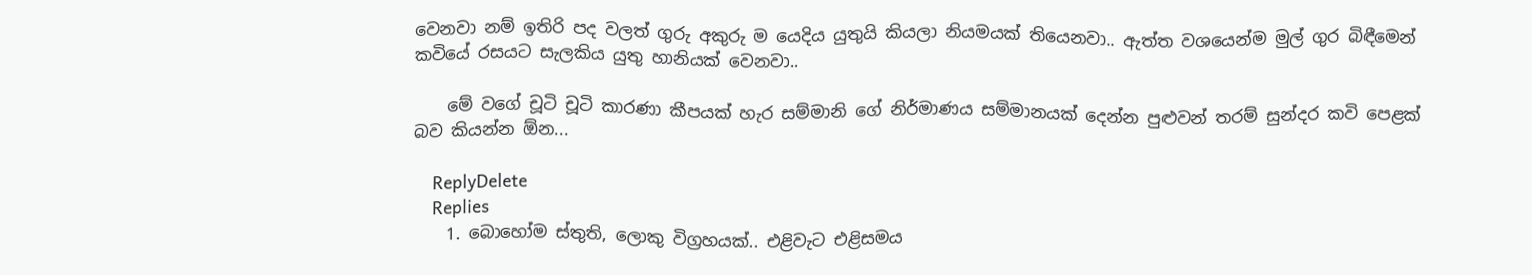වෙනවා නම් ඉතිරි පද වලත් ගුරු අකුරු ම යෙදිය යුතුයි කියලා නියමයක් තියෙනවා.. ඇත්ත වශයෙන්ම මුල් ගුර බිඳීමෙන් කවියේ රසයට සැලකිය යුතු හානියක් වෙනවා..

    මේ වගේ චූටි චූටි කාරණා කීපයක් හැර සම්මානි ගේ නිර්මාණය සම්මානයක් දෙන්න පුළුවන් තරම් සුන්දර කවි පෙළක් බව කියන්න ඕන...

    ReplyDelete
    Replies
    1. බොහෝම ස්තුති, ලොකු විග්‍රහයක්.. එළිවැට එළිසමය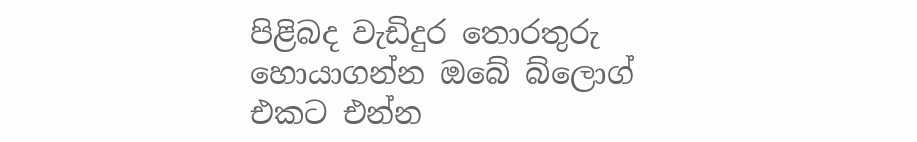පිළිබද වැඩිදුර තොරතුරු හොයාගන්න ඔබේ බ්ලොග් එකට එන්න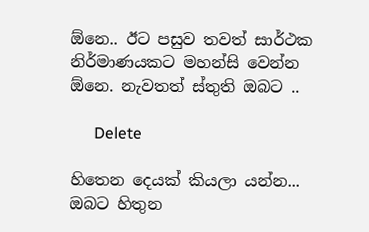ඕනෙ.. ඊට පසුව තවත් සාර්ථක නිර්මාණයකට මහන්සි වෙන්න ඕනෙ. නැවතත් ස්තුති ඔබට ..

      Delete

හිතෙන දෙයක් කියලා යන්න... ඔබට හිතුන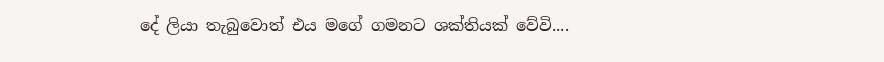දේ ලියා තැබුවොත් එය මගේ ගමනට ශක්තියක් වේවි....